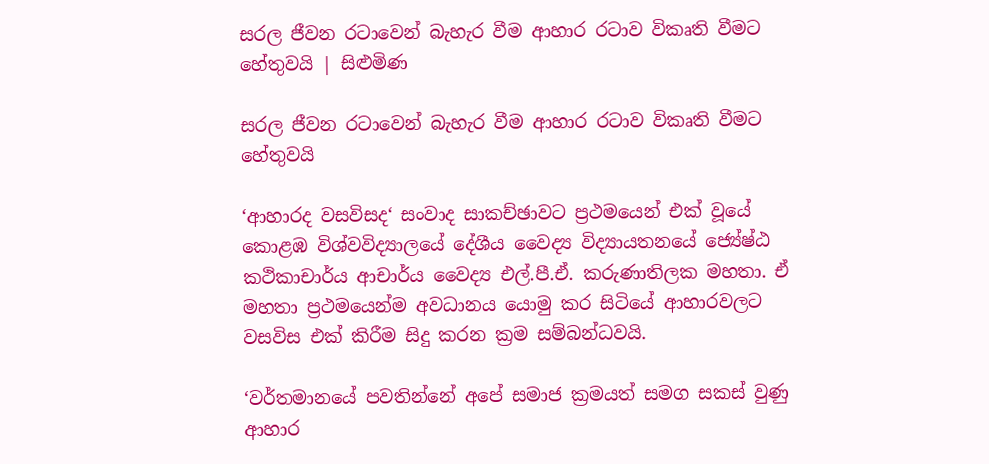සරල ජීවන රටාවෙන් බැහැර වීම ආහාර රටාව විකෘති වීමට හේතුවයි | සිළුමිණ

සරල ජීවන රටාවෙන් බැහැර වීම ආහාර රටාව විකෘති වීමට හේතුවයි

‘ආහාරද වසවිසද‘ සංවාද සාකච්ඡාවට ප්‍රථමයෙන් එක් වූයේ කොළඹ විශ්වවිද්‍යාලයේ දේශීය වෛද්‍ය විද්‍යායතනයේ ජ්‍යේෂ්ඨ කථිකාචාර්ය ආචාර්ය වෛද්‍ය එල්.පී.ඒ. කරුණාතිලක මහතා. ඒ මහතා ප්‍රථමයෙන්ම අවධානය යොමු කර සිටියේ ආහාරවලට වසවිස එක් කිරීම සිදු කරන ක්‍රම සම්බන්ධවයි.

‘වර්තමානයේ පවතින්නේ අපේ සමාජ ක්‍රමයත් සමග සකස් වුණු ආහාර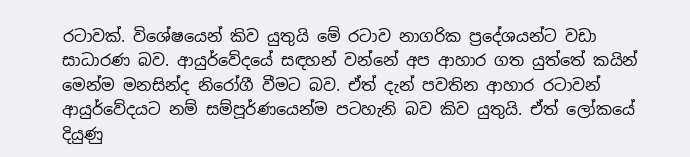රටාවක්. විශේෂයෙන් කිව යුතුයි මේ රටාව නාගරික ප්‍රදේශයන්ට වඩා සාධාරණ බව. ආයුර්වේදයේ සඳහන් වන්නේ අප ආහාර ගත යුත්තේ කයින් මෙන්ම මනසින්ද නිරෝගී වීමට බව. ඒත් දැන් පවතින ආහාර රටාවන් ආයුර්වේදයට නම් සම්පූර්ණයෙන්ම පටහැනි බව කිව යුතුයි. ඒත් ලෝකයේ දියුණු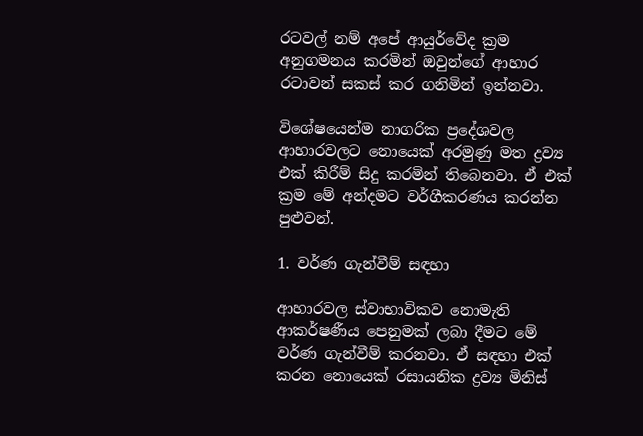රටවල් නම් අපේ ආයුර්වේද ක්‍රම අනුගමනය කරමින් ඔවුන්ගේ ආහාර රටාවන් සකස් කර ගනිමින් ඉන්නවා.

විශේෂයෙන්ම නාගරික ප්‍රදේශවල ආහාරවලට නොයෙක් අරමුණු මත ද්‍රව්‍ය එක් කිරීම් සිදු කරමින් තිබෙනවා. ඒ එක් ක්‍රම මේ අන්දමට වර්ගීකරණය කරන්න පුළුවන්.

1. වර්ණ ගැන්වීම් සඳහා

ආහාරවල ස්වාභාවිකව නොමැති ආකර්ෂණීය පෙනුමක් ලබා දීමට මේ වර්ණ ගැන්වීම් කරනවා. ඒ සඳහා එක් කරන නොයෙක් රසායනික ද්‍රව්‍ය මිනිස්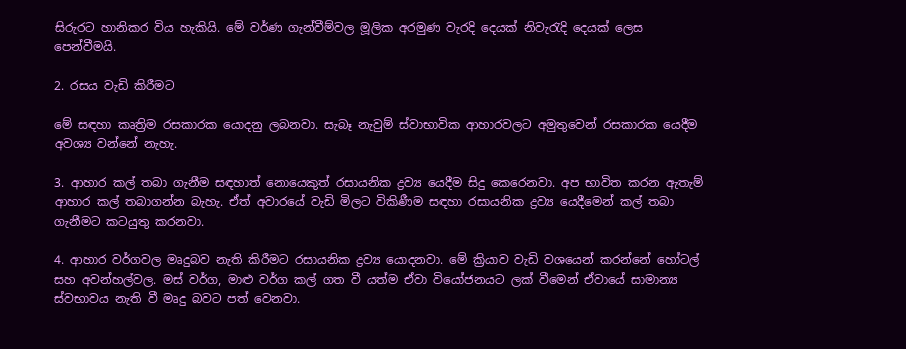සිරුරට හානිකර විය හැකියි. මේ වර්ණ ගැන්වීම්වල මූලික අරමුණ වැරදි දෙයක් නිවැරැදි දෙයක් ලෙස පෙන්වීමයි.

2. රසය වැඩි කිරීමට

මේ සඳහා කෘත්‍රිම රසකාරක යොදනු ලබනවා. සැබෑ නැවුම් ස්වාභාවික ආහාරවලට අමුතුවෙන් රසකාරක යෙදීම අවශ්‍ය වන්නේ නැහැ.

3. ආහාර කල් තබා ගැනීම සඳහාත් නොයෙකුත් රසායනික ද්‍රව්‍ය යෙදීම සිදු කෙරෙනවා. අප භාවිත කරන ඇතැම් ආහාර කල් තබාගන්න බැහැ. ඒත් අවාරයේ වැඩි මිලට විකිණීම සඳහා රසායනික ද්‍රව්‍ය යෙදීමෙන් කල් තබා ගැනීමට කටයුතු කරනවා.

4. ආහාර වර්ගවල මෘදුබව නැති කිරීමට රසායනික ද්‍රව්‍ය යොදනවා. මේ ක්‍රියාව වැඩි වශයෙන් කරන්නේ හෝටල් සහ අවන්හල්වල. මස් වර්ග, මාළු වර්ග කල් ගත වී යත්ම ඒවා වියෝජනයට ලක් වීමෙන් ඒවායේ සාමාන්‍ය ස්වභාවය නැති වී මෘදු බවට පත් වෙනවා.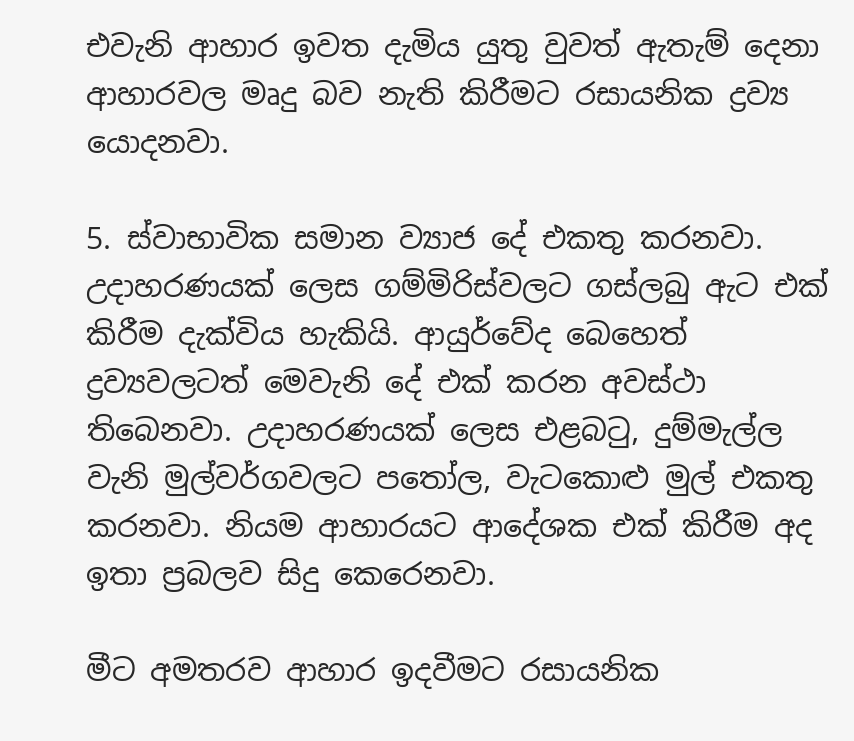එවැනි ආහාර ඉවත දැමිය යුතු වුවත් ඇතැම් දෙනා ආහාරවල මෘදු බව නැති කිරීමට රසායනික ද්‍රව්‍ය යොදනවා.

5. ස්වාභාවික සමාන ව්‍යාජ දේ එකතු කරනවා. උදාහරණයක් ලෙස ගම්මිරිස්වලට ගස්ලබු ඇට එක් කිරීම දැක්විය හැකියි. ආයුර්වේද බෙහෙත් ද්‍රව්‍යවලටත් මෙවැනි දේ එක් කරන අවස්ථා තිබෙනවා. උදාහරණයක් ලෙස එළබටු, දුම්මැල්ල වැනි මුල්වර්ගවලට පතෝල, වැටකොළු මුල් එකතු කරනවා. නියම ආහාරයට ආදේශක එක් කිරීම අද ඉතා ප්‍රබලව සිදු කෙරෙනවා.

මීට අමතරව ආහාර ඉදවීමට රසායනික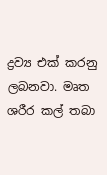ද්‍රව්‍ය එක් කරනු ලබනවා. මෘත ශරීර කල් තබා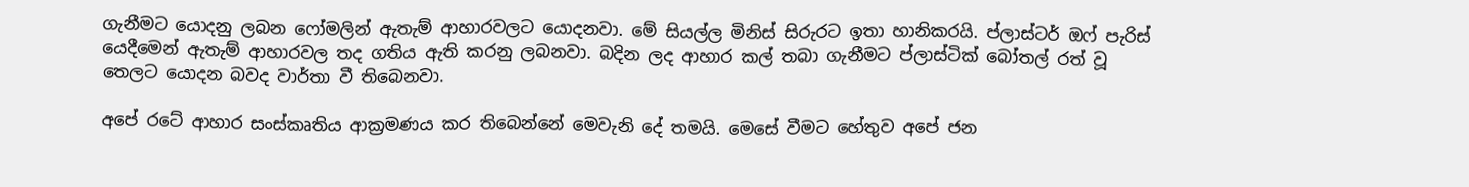ගැනීමට යොදනු ලබන ෆෝමලින් ඇතැම් ආහාරවලට යොදනවා. මේ සියල්ල මිනිස් සිරුරට ඉතා හානිකරයි. ප්ලාස්ටර් ඔෆ් පැරිස් යෙදීමෙන් ඇතැම් ආහාරවල තද ගතිය ඇති කරනු ලබනවා. බදින ලද ආහාර කල් තබා ගැනීමට ප්ලාස්ටික් බෝතල් රත් වූ තෙලට යොදන බවද වාර්තා වී තිබෙනවා.

අපේ රටේ ආහාර සංස්කෘතිය ආක්‍රමණය කර තිබෙන්නේ මෙවැනි දේ තමයි. මෙසේ වීමට හේතුව අපේ ජන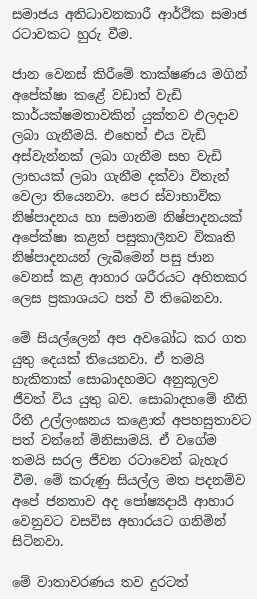සමාජය අතිධාවනකාරී ආර්ථික සමාජ රටාවකට හුරු වීම.

ජාන වෙනස් කිරීමේ තාක්ෂණය මගින් අපේක්ෂා කළේ වඩාත් වැඩි කාර්යක්ෂමතාවකින් යුක්තව ඵලදාව ලබා ගැනීමයි. එහෙත් එය වැඩි අස්වැන්නක් ලබා ගැනීම සහ වැඩි ලාභයක් ලබා ගැනීම දක්වා විතැන් වෙලා තියෙනවා. පෙර ස්වාභාවික නිෂ්පාදනය හා සමානම නිෂ්පාදනයක් අපේක්ෂා කළත් පසුකාලීනව විකෘති නිෂ්පාදනයන් ලැබීමෙන් පසු ජාන වෙනස් කළ ආහාර ශරීරයට අහිතකර ලෙස ප්‍රකාශයට පත් වී තිබෙනවා.

මේ සියල්ලෙන් අප අවබෝධ කර ගත යුතු දෙයක් තියෙනවා. ඒ තමයි හැකිතාක් සොබාදහමට අනුකූලව ජීවත් විය යුතු බව. සොබාදහමේ නීති රීතී උල්ලංඝනය කළොත් අපහසුතාවට පත් වන්නේ මිනිසාමයි. ඒ වගේම තමයි සරල ජීවන රටාවෙන් බැහැර වීම. මේ කරුණු සියල්ල මත පදනම්ව අපේ ජනතාව අද පෝෂ්‍යදායී ආහාර වෙනුවට වසවිස අහාරයට ගනිමින් සිටිනවා.

මේ වාතාවරණය තව දුරටත්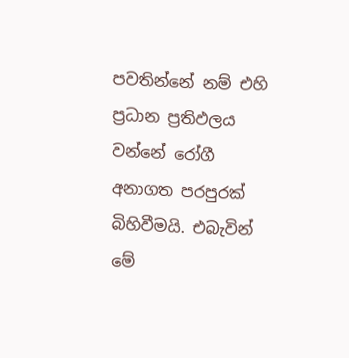පවතින්නේ නම් එහි ප්‍රධාන ප්‍රතිඵලය වන්නේ රෝගී අනාගත පරපුරක් බිහිවීමයි. එබැවින් මේ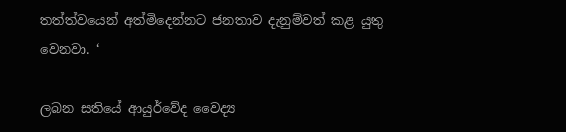තත්ත්වයෙන් අත්මිදෙන්නට ජනතාව දැනුම්වත් කළ යුතු වෙනවා. ‘

ලබන සතියේ ආයුර්වේද වෛද්‍ය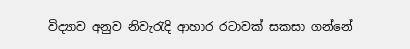විද්‍යාව අනුව නිවැරැදි ආහාර රටාවක් සකසා ගන්නේ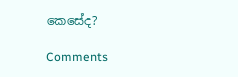කෙසේද?

Comments